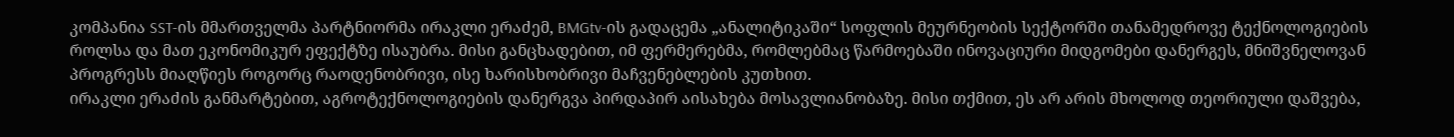კომპანია SST-ის მმართველმა პარტნიორმა ირაკლი ერაძემ, BMGtv-ის გადაცემა „ანალიტიკაში“ სოფლის მეურნეობის სექტორში თანამედროვე ტექნოლოგიების როლსა და მათ ეკონომიკურ ეფექტზე ისაუბრა. მისი განცხადებით, იმ ფერმერებმა, რომლებმაც წარმოებაში ინოვაციური მიდგომები დანერგეს, მნიშვნელოვან პროგრესს მიაღწიეს როგორც რაოდენობრივი, ისე ხარისხობრივი მაჩვენებლების კუთხით.
ირაკლი ერაძის განმარტებით, აგროტექნოლოგიების დანერგვა პირდაპირ აისახება მოსავლიანობაზე. მისი თქმით, ეს არ არის მხოლოდ თეორიული დაშვება,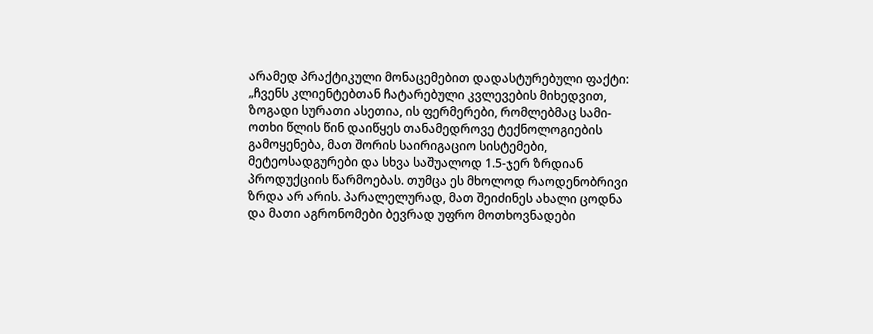არამედ პრაქტიკული მონაცემებით დადასტურებული ფაქტი:
„ჩვენს კლიენტებთან ჩატარებული კვლევების მიხედვით, ზოგადი სურათი ასეთია, ის ფერმერები, რომლებმაც სამი-ოთხი წლის წინ დაიწყეს თანამედროვე ტექნოლოგიების გამოყენება, მათ შორის საირიგაციო სისტემები, მეტეოსადგურები და სხვა საშუალოდ 1.5-ჯერ ზრდიან პროდუქციის წარმოებას. თუმცა ეს მხოლოდ რაოდენობრივი ზრდა არ არის. პარალელურად, მათ შეიძინეს ახალი ცოდნა და მათი აგრონომები ბევრად უფრო მოთხოვნადები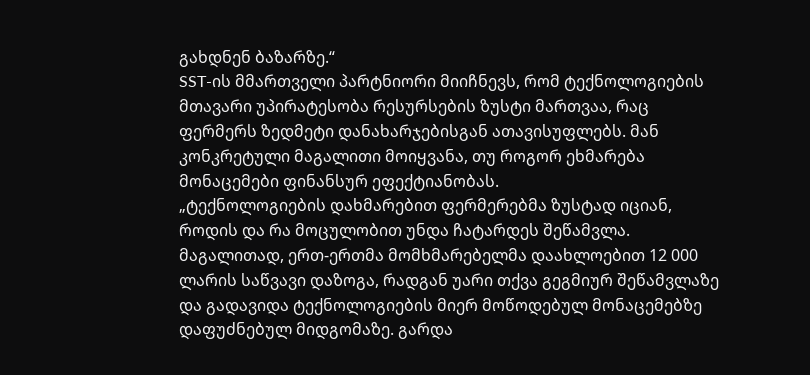გახდნენ ბაზარზე.“
SST-ის მმართველი პარტნიორი მიიჩნევს, რომ ტექნოლოგიების მთავარი უპირატესობა რესურსების ზუსტი მართვაა, რაც ფერმერს ზედმეტი დანახარჯებისგან ათავისუფლებს. მან კონკრეტული მაგალითი მოიყვანა, თუ როგორ ეხმარება მონაცემები ფინანსურ ეფექტიანობას.
„ტექნოლოგიების დახმარებით ფერმერებმა ზუსტად იციან, როდის და რა მოცულობით უნდა ჩატარდეს შეწამვლა. მაგალითად, ერთ-ერთმა მომხმარებელმა დაახლოებით 12 000 ლარის საწვავი დაზოგა, რადგან უარი თქვა გეგმიურ შეწამვლაზე და გადავიდა ტექნოლოგიების მიერ მოწოდებულ მონაცემებზე დაფუძნებულ მიდგომაზე. გარდა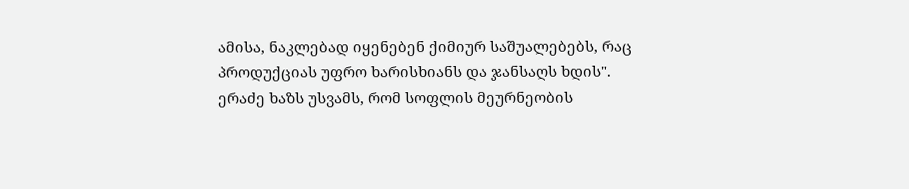ამისა, ნაკლებად იყენებენ ქიმიურ საშუალებებს, რაც პროდუქციას უფრო ხარისხიანს და ჯანსაღს ხდის".
ერაძე ხაზს უსვამს, რომ სოფლის მეურნეობის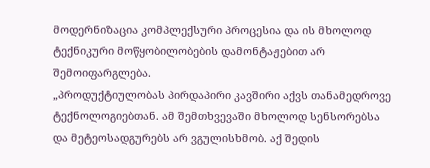მოდერნიზაცია კომპლექსური პროცესია და ის მხოლოდ ტექნიკური მოწყობილობების დამონტაჟებით არ შემოიფარგლება.
„პროდუქტიულობას პირდაპირი კავშირი აქვს თანამედროვე ტექნოლოგიებთან. ამ შემთხვევაში მხოლოდ სენსორებსა და მეტეოსადგურებს არ ვგულისხმობ. აქ შედის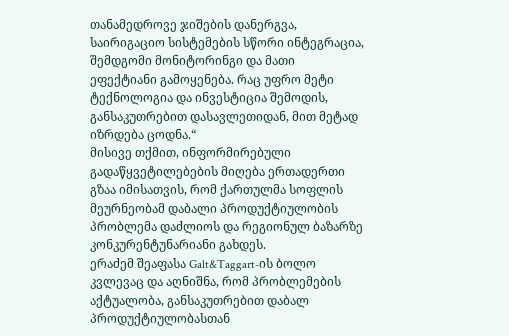თანამედროვე ჯიშების დანერგვა, საირიგაციო სისტემების სწორი ინტეგრაცია, შემდგომი მონიტორინგი და მათი ეფექტიანი გამოყენება. რაც უფრო მეტი ტექნოლოგია და ინვესტიცია შემოდის, განსაკუთრებით დასავლეთიდან, მით მეტად იზრდება ცოდნა.“
მისივე თქმით, ინფორმირებული გადაწყვეტილებების მიღება ერთადერთი გზაა იმისათვის, რომ ქართულმა სოფლის მეურნეობამ დაბალი პროდუქტიულობის პრობლემა დაძლიოს და რეგიონულ ბაზარზე კონკურენტუნარიანი გახდეს.
ერაძემ შეაფასა Galt&Taggart-ის ბოლო კვლევაც და აღნიშნა, რომ პრობლემების აქტუალობა, განსაკუთრებით დაბალ პროდუქტიულობასთან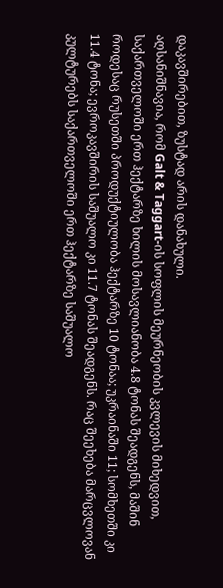დაკავშირებით, ზუსტად არის დანახული.
აღსანიშნავია, რომ Galt & Taggart-ის სოფლის მეურნეობის კვლევის მიხედვით, საქართველოში ერთ ჰექტარზე ხილის მოსავლიანობა 4.8 ტონას შეადგენს, მაშინ როდესაც რუსეთში პროდუქტიულობა ჰექტარზე 10 ტონაა; უკრაინაში 11; სომხეთში კი 11.4 ტონა; ევროკავშირის საშუალო კი 11.7 ტონას შეადგენს. რაც შეეხება მარცვლოვან კულტურებს საქართველოში ერთ ჰექტარზე საშუალო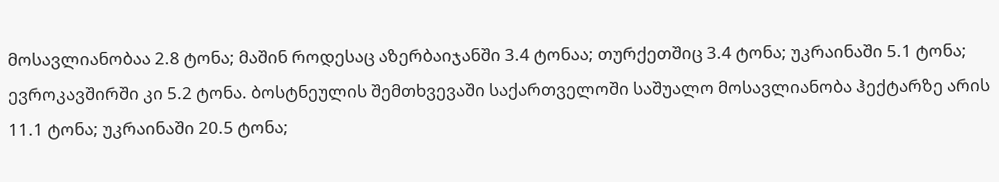მოსავლიანობაა 2.8 ტონა; მაშინ როდესაც აზერბაიჯანში 3.4 ტონაა; თურქეთშიც 3.4 ტონა; უკრაინაში 5.1 ტონა; ევროკავშირში კი 5.2 ტონა. ბოსტნეულის შემთხვევაში საქართველოში საშუალო მოსავლიანობა ჰექტარზე არის 11.1 ტონა; უკრაინაში 20.5 ტონა;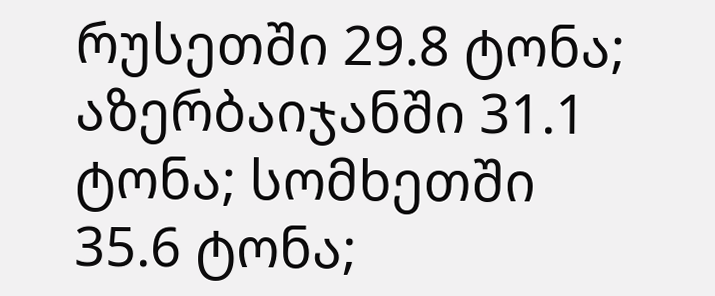რუსეთში 29.8 ტონა; აზერბაიჯანში 31.1 ტონა; სომხეთში 35.6 ტონა;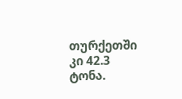თურქეთში კი 42.3 ტონა.